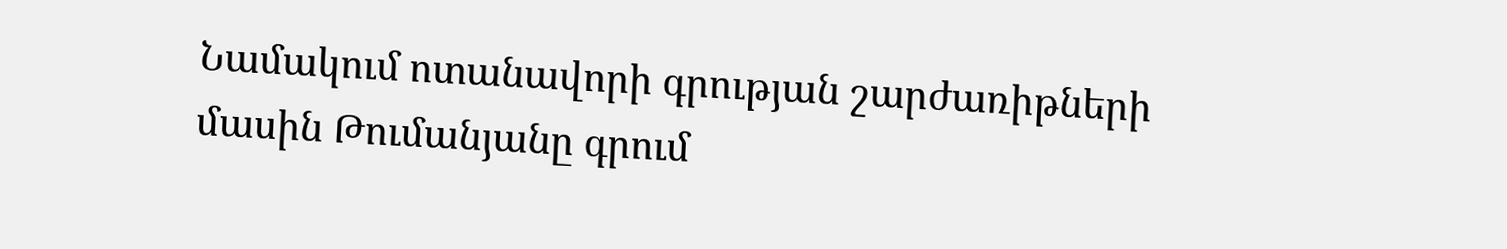Նամակում ոտանավորի գրության շարժառիթների մասին Թումանյանը գրում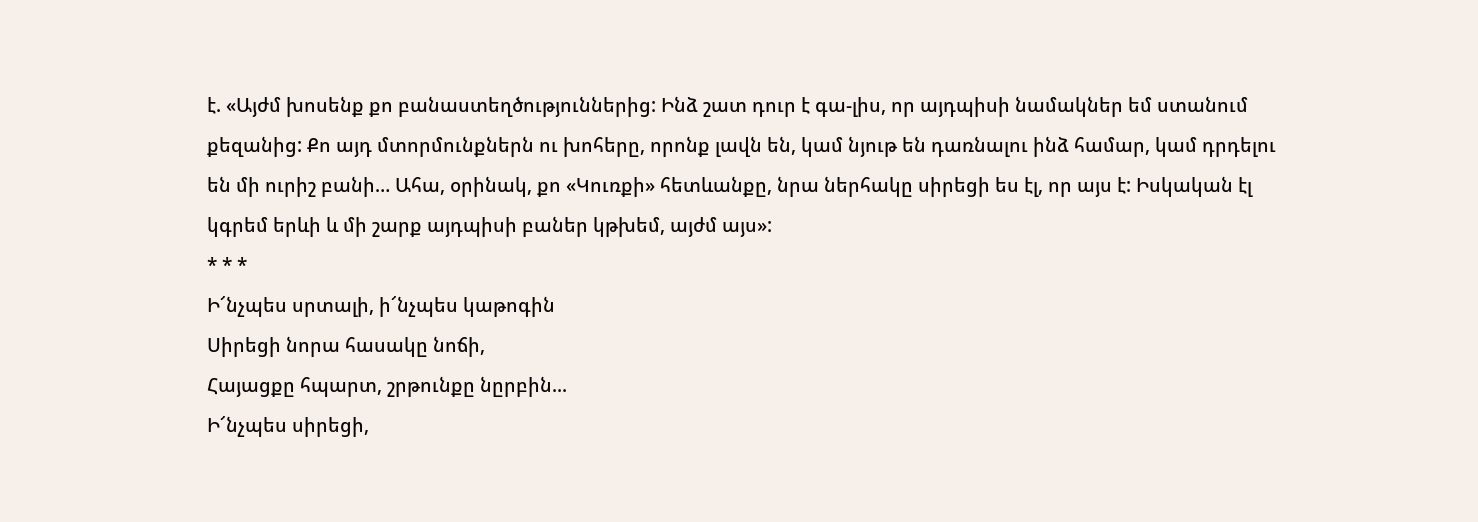է. «Այժմ խոսենք քո բանաստեղծություններից: Ինձ շատ դուր է գա-լիս, որ այդպիսի նամակներ եմ ստանում քեզանից: Քո այդ մտորմունքներն ու խոհերը, որոնք լավն են, կամ նյութ են դառնալու ինձ համար, կամ դրդելու են մի ուրիշ բանի… Ահա, օրինակ, քո «Կուռքի» հետևանքը, նրա ներհակը սիրեցի ես էլ, որ այս է: Իսկական էլ կգրեմ երևի և մի շարք այդպիսի բաներ կթխեմ, այժմ այս»:
* * *
Ի՜նչպես սրտալի, ի՜նչպես կաթոգին
Սիրեցի նորա հասակը նոճի,
Հայացքը հպարտ, շրթունքը նըրբին...
Ի՜նչպես սիրեցի,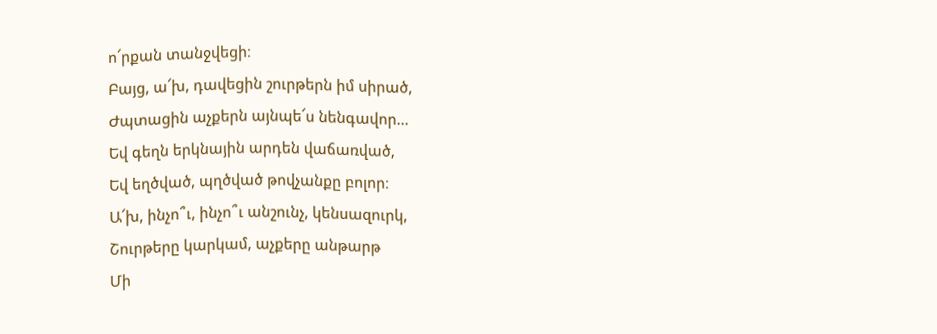ո՜րքան տանջվեցի։
Բայց, ա՜խ, դավեցին շուրթերն իմ սիրած,
Ժպտացին աչքերն այնպե՜ս նենգավոր...
Եվ գեղն երկնային արդեն վաճառված,
Եվ եղծված, պղծված թովչանքը բոլոր։
Ա՜խ, ինչո՞ւ, ինչո՞ւ անշունչ, կենսազուրկ,
Շուրթերը կարկամ, աչքերը անթարթ
Մի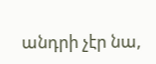անդրի չէր նա,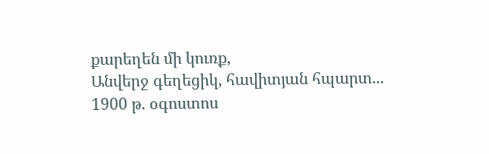քարեղեն մի կուռք,
Անվերջ գեղեցիկ, հավիտյան հպարտ...
1900 թ. օգոստոս